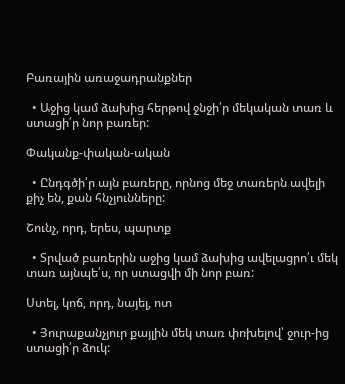Բառային առաջադրանքներ

  • Աջից կամ ձախից հերթով ջնջի՛ր մեկական տառ և ստացի՛ր նոր բառեր:

Փականք-փական-ական

  • Ընդգծի՛ր այն բառերը, որնոց մեջ տառերն ավելի քիչ են, քան հնչյունները:

Շունչ, որդ, երես, պարտք

  • Տրված բառերին աջից կամ ձախից ավելացրո՛ւ մեկ տառ այնպե՛ս, որ ստացվի մի նոր բառ:

Ստել, կոճ, որդ, նայել, ոտ

  • Յուրաքանչյուր քայլին մեկ տառ փոխելով՝ ջուր-ից ստացի՛ր ձուկ: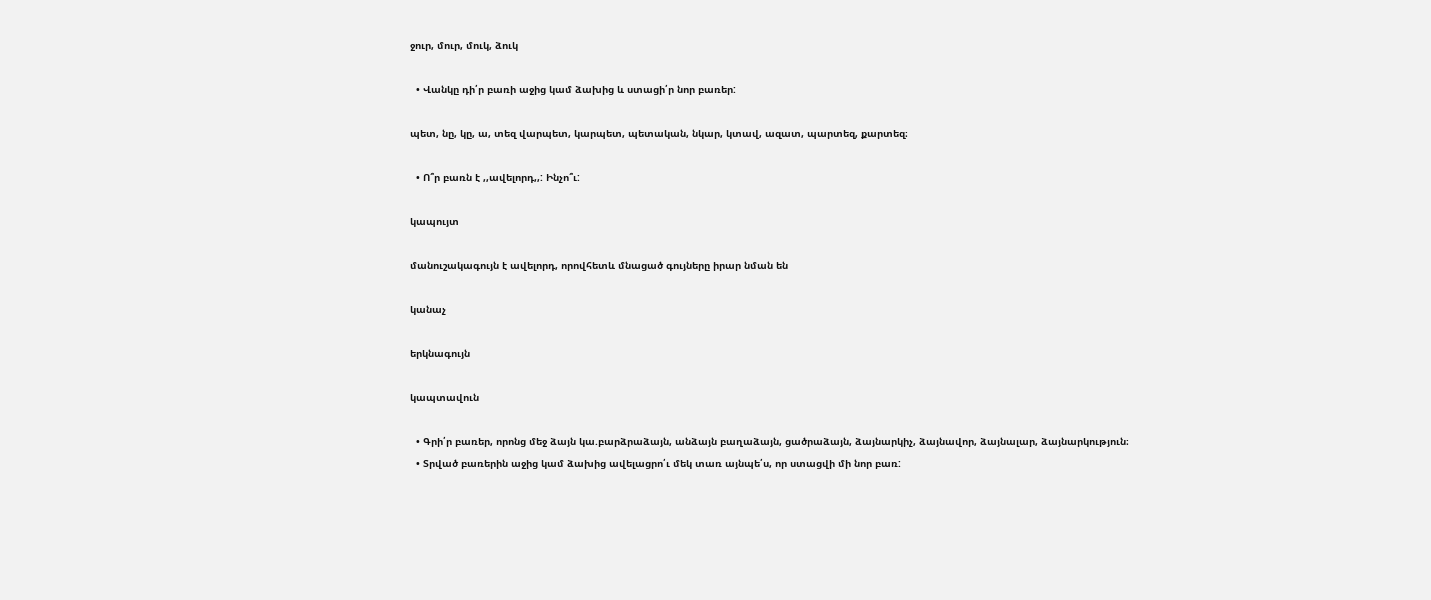ջուր, մուր, մուկ, ձուկ

  • Վանկը դի՛ր բառի աջից կամ ձախից և ստացի՛ր նոր բառեր:

պետ, նը, կը, ա, տեզ վարպետ, կարպետ, պետական, նկար, կտավ, ազատ, պարտեզ, քարտեզ։

  • Ո՞ր բառն է ,,ավելորդ,,: Ինչո՞ւ:

կապույտ

մանուշակագույն է ավելորդ, որովհետև մնացած գույները իրար նման են

կանաչ

երկնագույն

կապտավուն

  • Գրի՛ր բառեր, որոնց մեջ ձայն կա.բարձրաձայն, անձայն բաղաձայն, ցածրաձայն, ձայնարկիչ, ձայնավոր, ձայնալար, ձայնարկություն։
  • Տրված բառերին աջից կամ ձախից ավելացրո՛ւ մեկ տառ այնպե՛ս, որ ստացվի մի նոր բառ: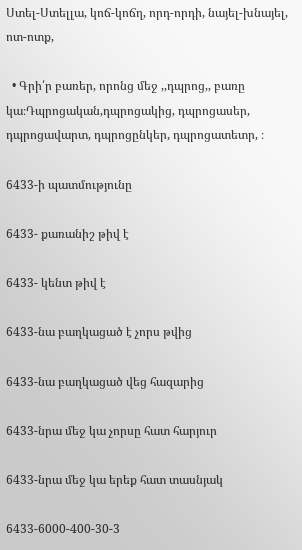Ստել-Ստելլա, կոճ-կոճղ, որդ-որդի, նայել-խնայել, ոտ-ոտք,

  • Գրի՛ր բառեր, որոնց մեջ ,,դպրոց,, բառը կա։Դպրոցական,դպրոցակից, դպրոցասեր, դպրոցավարտ, դպրոցընկեր, դպրոցատետր, ։

6433-ի պատմությունը

6433- քառանիշ թիվ է

6433- կենտ թիվ է

6433-նա բաղկացած է չորս թվից

6433-նա բաղկացած վեց հազարից

6433-նրա մեջ կա չորսը հատ հարյուր

6433-նրա մեջ կա երեք հատ տասնյակ

6433-6000-400-30-3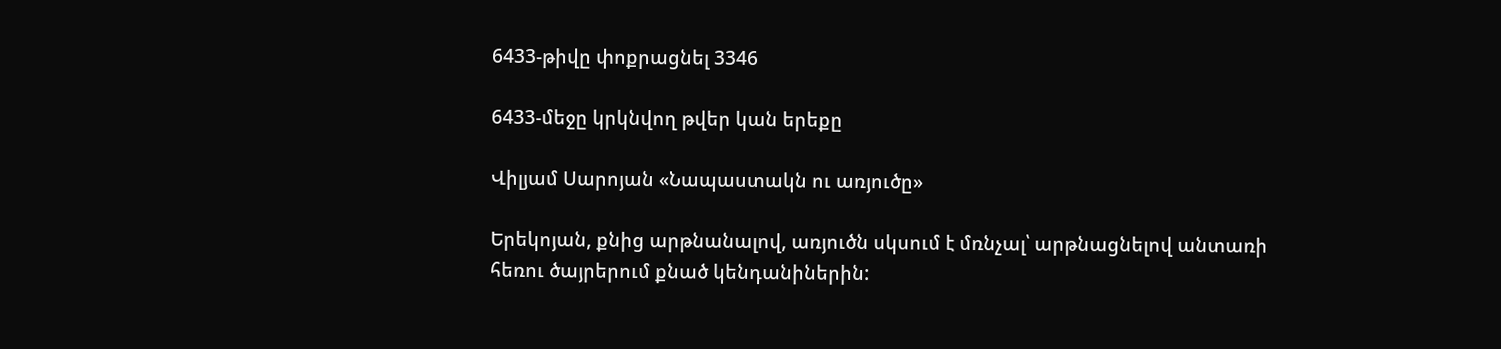6433-թիվը փոքրացնել 3346

6433-մեջը կրկնվող թվեր կան երեքը

Վիլյամ Սարոյան «Նապաստակն ու առյուծը»

Երեկոյան, քնից արթնանալով, առյուծն սկսում է մռնչալ՝ արթնացնելով անտառի հեռու ծայրերում քնած կենդանիներին: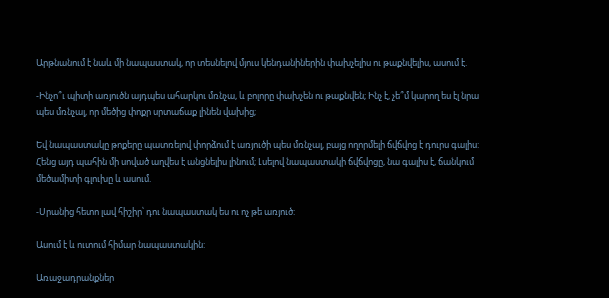Արթնանում է նաև մի նապաստակ, որ տեսնելով մյուս կենդանիներին փախչելիս ու թաքնվելիս, ասում է.

-Ինչո՞ւ պիտի առյուծն այդպես ահարկու մռնչա, և բոլորը փախչեն ու թաքնվեն; Ինչ է, չե՞մ կարող ես էլ նրա պես մռնչալ, որ մեծից փոքր սրտաճաք լինեն վախից;

Եվ նապաստակը թոքերը պատռելով փորձում է առյուծի պես մռնչալ, բայց ողորմելի ճվճվոց է դուրս գալիս: Հենց այդ պահին մի սոված աղվես է անցնելիս լինում; Լսելով նապաստակի ճվճվոցը, նա գալիս է, ճանկում մեծամիտի գլուխը և ասում.

-Սրանից հետո լավ հիշիր՝ դու նապաստակ ես ու ոչ թե առյուծ:

Ասում է և ուտում հիմար նապաստակին:

Առաջադրանքներ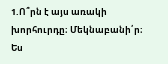1.Ո՞րն է այս առակի խորհուրդը։ Մեկնաբանի՛ր։ Ես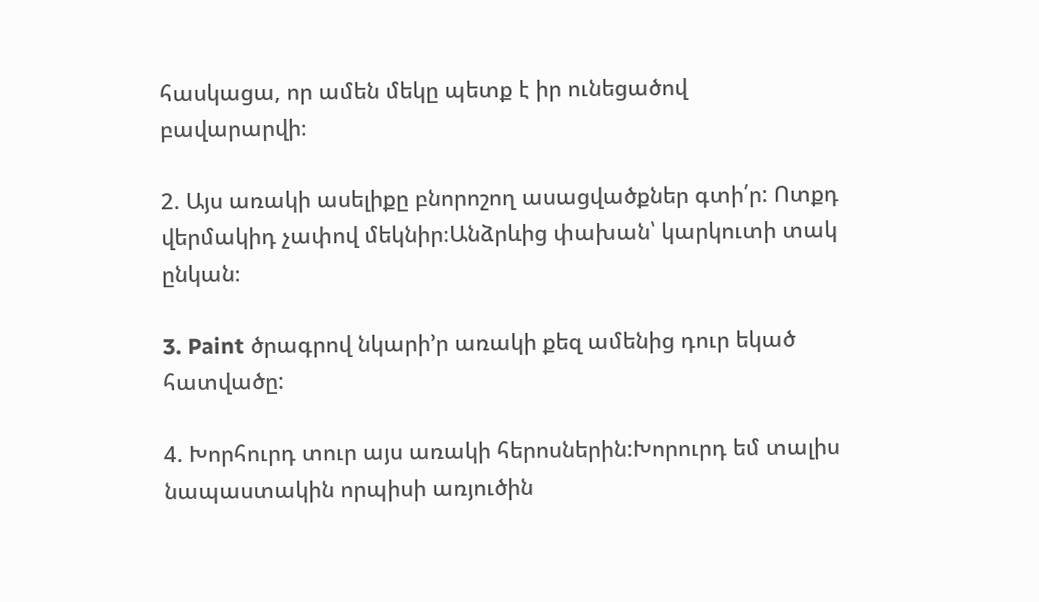հասկացա, որ ամեն մեկը պետք է իր ունեցածով բավարարվի։

2. Այս առակի ասելիքը բնորոշող ասացվածքներ գտի՛ր: Ոտքդ վերմակիդ չափով մեկնիր։Անձրևից փախան՝ կարկուտի տակ ընկան։

3. Paint ծրագրով նկարի’ր առակի քեզ ամենից դուր եկած հատվածը:

4. Խորհուրդ տուր այս առակի հերոսներին:Խորուրդ եմ տալիս նապաստակին որպիսի առյուծին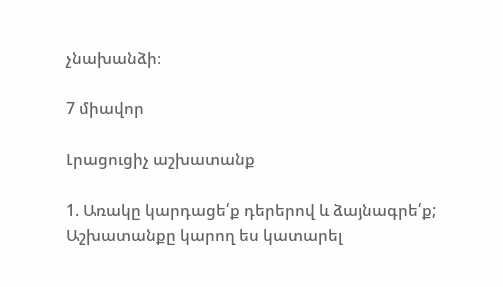չնախանձի։

7 միավոր

Լրացուցիչ աշխատանք

1. Առակը կարդացե՛ք դերերով և ձայնագրե՛ք; Աշխատանքը կարող ես կատարել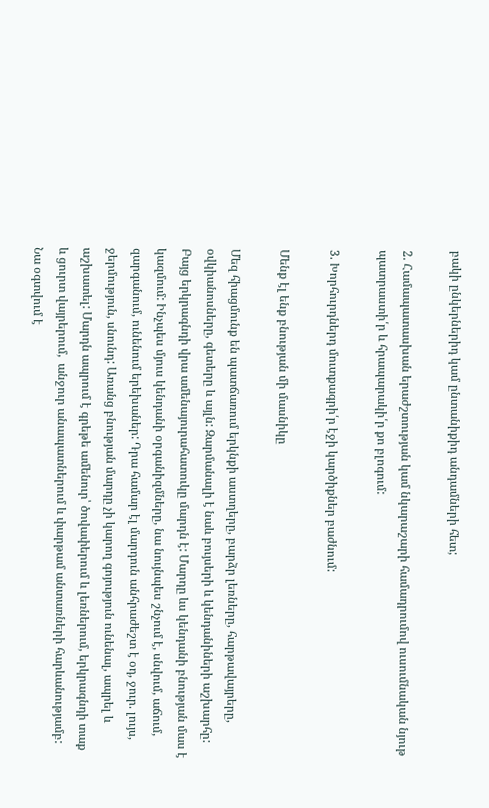բակի ընկերներիդ կամ ընտանիքիդ անդամների հետ;

2. Համապատասխան երաժշտության կամ նկարաշարի համադրումով ուսումնական նյութ պատրաստի՛ր և հրապարակի՛ր քո բլոգում:

3. Խորհուրդներդ մուտքագրի՛ր էջի կարծիքներ բաժնում:

Մենք էլ ենք բնության մի մասնիկը

Մեզ հիացմունք են պատճառում երկնքի աստղերը, բարձր լեռները, հարթավայրերը, օվկիանոսները, գետերը և այլն: Զարմանալի է նաև բույսերի և կենդանիների աշխարհը: Բայց երկրագնդի վրա ամենայուրահատուկը մարդն է: Մարդը ևս կենդանի բնության մաս է կազմում: Ինչպես մյուս կենդանի օրգանիզմները, նա նույնպես շնչում է, սնվում, աճում, զարգանում, ունենում երեխաներ: Դրա համար էլ մարդուն անհրաժեշտ է օդ, ջուր. լույս, ջերմություն, սնունդ: Առանց բնության մարդը չի կարող գոյություն ունենալ, ապրել և աշխատել: Մարդն ապրում է գրեթե ամենուր՝ ծովափերում և լեռներում, երկրագնդի տաք և ցուրտ վայրերում,  անջուր անապատներում և փարթամ անտառների հարևանությամբ: Նա օգտվում է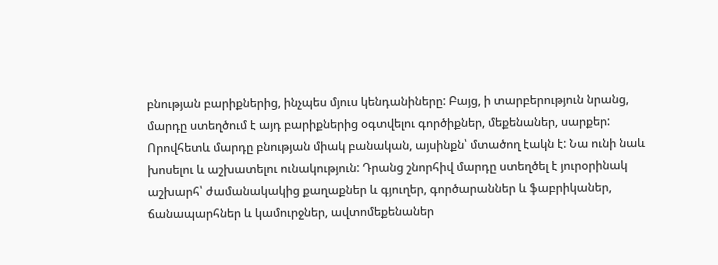բնության բարիքներից, ինչպես մյուս կենդանիները: Բայց, ի տարբերություն նրանց, մարդը ստեղծում է այդ բարիքներից օգտվելու գործիքներ, մեքենաներ, սարքեր: Որովհետև մարդը բնության միակ բանական, այսինքն՝ մտածող էակն է: Նա ունի նաև խոսելու և աշխատելու ունակություն: Դրանց շնորհիվ մարդը ստեղծել է յուրօրինակ աշխարհ՝ ժամանակակից քաղաքներ և գյուղեր, գործարաններ և ֆաբրիկաներ, ճանապարհներ և կամուրջներ, ավտոմեքենաներ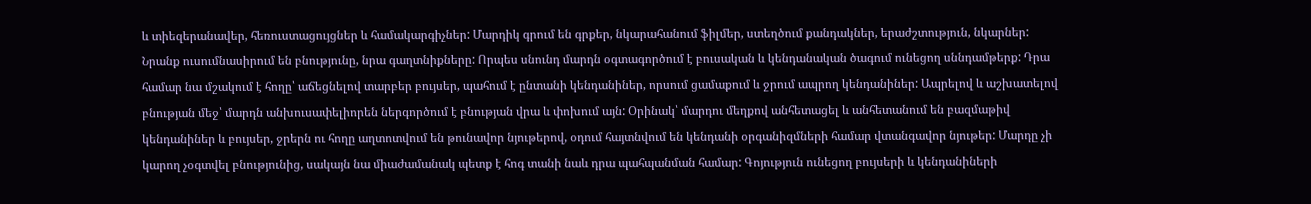և տիեզերանավեր, հեռուստացույցներ և համակարգիչներ: Մարդիկ գրում են գրքեր, նկարահանում ֆիլմեր, ստեղծում քանդակներ, երաժշտություն, նկարներ: Նրանք ուսումնասիրում են բնությունը, նրա գաղտնիքները: Որպես սնունդ մարդն օգտագործում է բուսական և կենդանական ծագում ունեցող սննդամթերք: Դրա համար նա մշակում է հողը՝ աճեցնելով տարբեր բույսեր, պահում է ընտանի կենդանիներ, որսում ցամաքում և ջրում ապրող կենդանիներ: Ապրելով և աշխատելով բնության մեջ՝ մարդն անխուսափելիորեն ներգործում է բնության վրա և փոխում այն: Օրինակ՝ մարդու մեղքով անհետացել և անհետանում են բազմաթիվ կենդանիներ և բույսեր, ջրերն ու հողը աղտոտվում են թունավոր նյութերով, օդում հայտնվում են կենդանի օրգանիզմների համար վտանգավոր նյութեր: Մարդը չի կարող չօգտվել բնությունից, սակայն նա միաժամանակ պետք է հոգ տանի նաև դրա պահպանման համար: Գոյություն ունեցող բույսերի և կենդանիների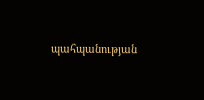պահպանության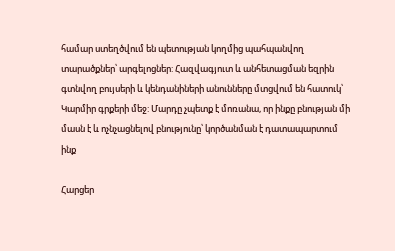համար ստեղծվում են պետության կողմից պահպանվող տարածքներ՝ արգելոցներ: Հազվագյուտ և անհետացման եզրին գտնվող բույսերի և կենդանիների անունները մտցվում են հատուկ՝ Կարմիր գրքերի մեջ: Մարդը չպետք է մոռանա, որ ինքը բնության մի մասն է և ոչնչացնելով բնությունը՝ կործանման է դատապարտում ինք

Հարցեր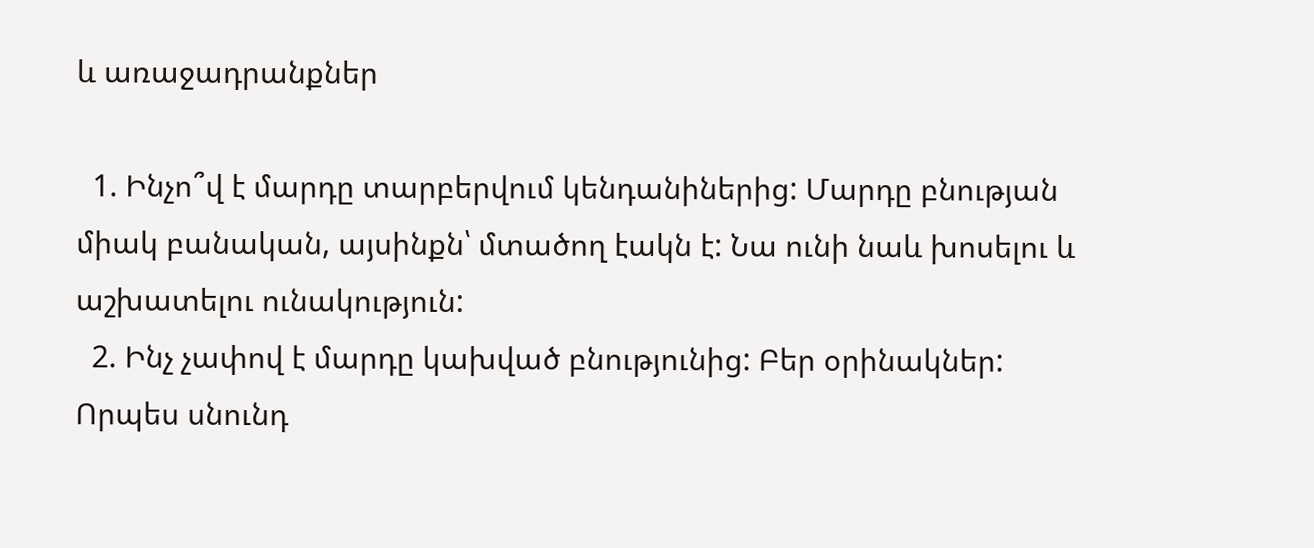և առաջադրանքներ

  1. Ինչո՞վ է մարդը տարբերվում կենդանիներից: Մարդը բնության միակ բանական, այսինքն՝ մտածող էակն է: Նա ունի նաև խոսելու և աշխատելու ունակություն:
  2. Ինչ չափով է մարդը կախված բնությունից: Բեր օրինակներ: Որպես սնունդ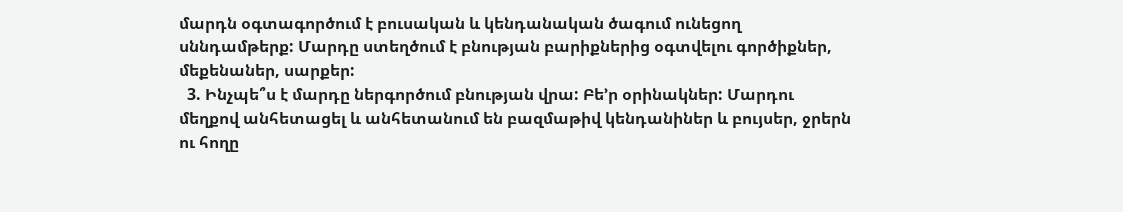մարդն օգտագործում է բուսական և կենդանական ծագում ունեցող սննդամթերք: Մարդը ստեղծում է բնության բարիքներից օգտվելու գործիքներ, մեքենաներ, սարքեր:
  3. Ինչպե՞ս է մարդը ներգործում բնության վրա: Բե’ր օրինակներ: Մարդու մեղքով անհետացել և անհետանում են բազմաթիվ կենդանիներ և բույսեր, ջրերն ու հողը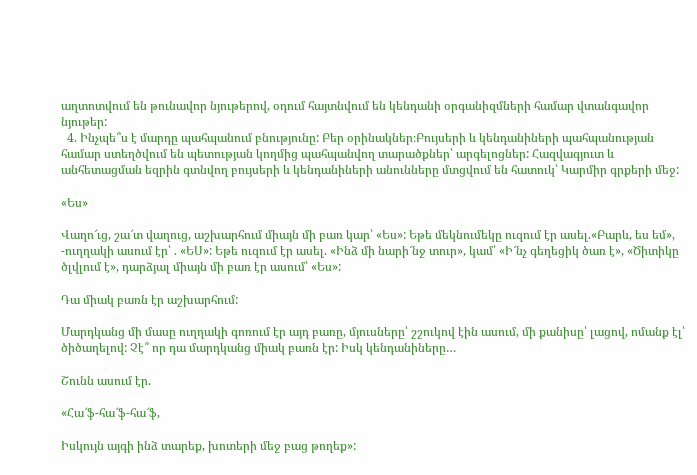աղտոտվում են թունավոր նյութերով, օդում հայտնվում են կենդանի օրգանիզմների համար վտանգավոր նյութեր:
  4. Ինչպե՞ս է մարդը պահպանում բնությունը: Բեր օրինակներ։Բույսերի և կենդանիների պահպանության համար ստեղծվում են պետության կողմից պահպանվող տարածքներ՝ արգելոցներ: Հազվագյուտ և անհետացման եզրին գտնվող բույսերի և կենդանիների անունները մտցվում են հատուկ՝ Կարմիր գրքերի մեջ:

«Ես»

Վաղո՜ւց, շա՜տ վաղուց, աշխարհում միայն մի բառ կար՝ «Ես»: Եթե մեկնումեկը ուզում էր ասել.«Բարև, ես եմ», -ուղղակի ասում էր՝ . «ԵՍ»: Եթե ուզում էր ասել. «Ինձ մի նարի՜նջ տուր», կամ՝ «Ի՜նչ գեղեցիկ ծառ է», «Ծիտիկը ծլվլում է», դարձյալ միայն մի բառ էր ասում՝ «Ես»:

Դա միակ բառն էր աշխարհում:

Մարդկանց մի մասը ուղղակի գոռում էր այդ բառը, մյուսները՝ շշուկով էին ասում, մի քանիսը՝ լացով, ոմանք էլ՝ ծիծաղելով: Չէ՞ որ դա մարդկանց միակ բառն էր: Իսկ կենդանիները…

Շունն ասում էր.

«Հա՜ֆ-հա՜ֆ-հա՜ֆ,

Իսկույն այգի ինձ տարեք, խոտերի մեջ բաց թողեք»: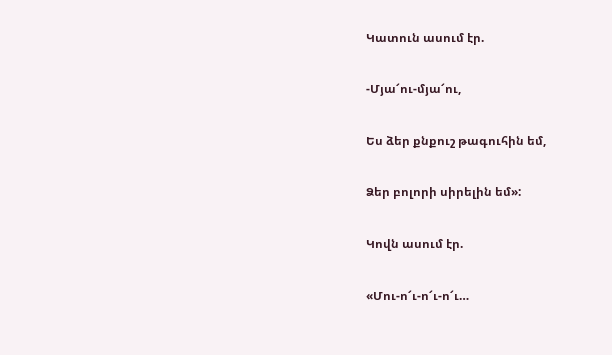Կատուն ասում էր.

-Մյա՜ու-մյա՜ու,

Ես ձեր քնքուշ թագուհին եմ,

Ձեր բոլորի սիրելին եմ»:

Կովն ասում էր.

«Մու-ո՜ւ-ո՜ւ-ո՜ւ…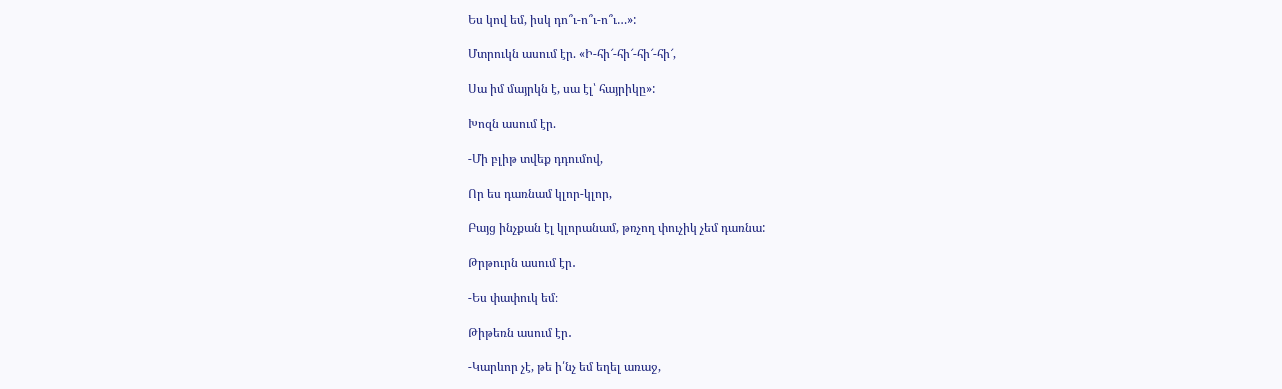Ես կով եմ, իսկ դո՞ւ-ո՞ւ-ո՞ւ…»:

Մտրուկն ասում էր. «Ի-հի՜-հի՜-հի՜-հի՜,

Սա իմ մայրկն է, սա էլ՝ հայրիկը»:

Խոզն ասում էր.

-Մի բլիթ տվեք դդումով,

Որ ես դառնամ կլոր-կլոր,

Բայց ինչքան էլ կլորանամ, թռչող փուչիկ չեմ դառնա:

Թրթուրն ասում էր․

-Ես փափուկ եմ։

Թիթեռն ասում էր․

-Կարևոր չէ, թե ի՛նչ եմ եղել առաջ,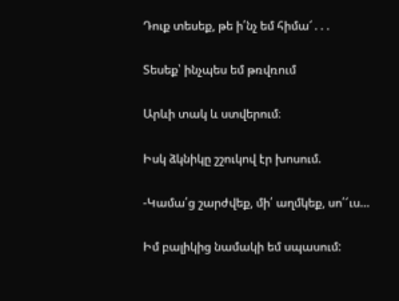Դուք տեսեք, թե ի՛նչ եմ հիմա՜․․․

Տեսեք՝ ինչպես եմ թռվռում

Արևի տակ և ստվերում։

Իսկ ձկնիկը շշուկով էր խոսում.

-Կամա՛ց շարժվեք, մի՛ աղմկեք, սո՛՜ւս…

Իմ բալիկից նամակի եմ սպասում: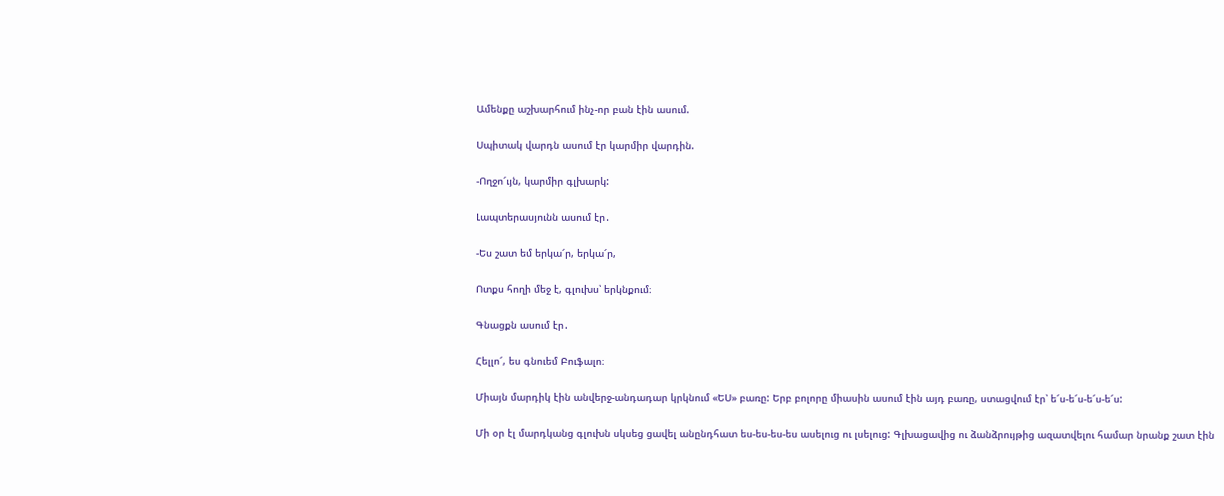Ամենքը աշխարհում ինչ-որ բան էին ասում.

Սպիտակ վարդն ասում էր կարմիր վարդին.

-Ողջո՜ւյն, կարմիր գլխարկ:

Լապտերասյունն ասում էր․

-Ես շատ եմ երկա՜ր, երկա՜ր,

Ոտքս հողի մեջ է, գլուխս՝ երկնքում։

Գնացքն ասում էր․

Հելլո՜, ես գնուեմ Բուֆալո։

Միայն մարդիկ էին անվերջ-անդադար կրկնում «ԵՍ» բառը: Երբ բոլորը միասին ասում էին այդ բառը, ստացվում էր՝ ե՜ս-ե՜ս-ե՜ս-ե՜ս:

Մի օր էլ մարդկանց գլուխն սկսեց ցավել անընդհատ ես-ես-ես-ես ասելուց ու լսելուց: Գլխացավից ու ձանձրույթից ազատվելու համար նրանք շատ էին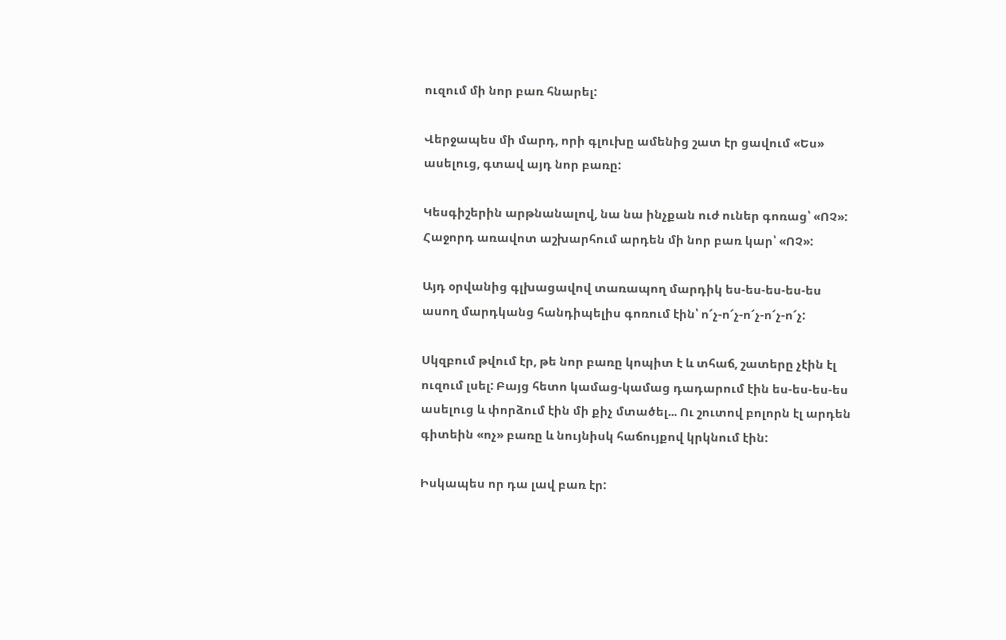ուզում մի նոր բառ հնարել:

Վերջապես մի մարդ, որի գլուխը ամենից շատ էր ցավում «Ես» ասելուց, գտավ այդ նոր բառը:

Կեսգիշերին արթնանալով, նա նա ինչքան ուժ ուներ գոռաց՝ «ՈՉ»: Հաջորդ առավոտ աշխարհում արդեն մի նոր բառ կար՝ «ՈՉ»:

Այդ օրվանից գլխացավով տառապող մարդիկ ես-ես-ես-ես-ես ասող մարդկանց հանդիպելիս գոռում էին՝ ո՜չ-ո՜չ-ո՜չ-ո՜չ-ո՜չ:

Սկզբում թվում էր, թե նոր բառը կոպիտ է և տհաճ, շատերը չէին էլ ուզում լսել: Բայց հետո կամաց-կամաց դադարում էին ես-ես-ես-ես ասելուց և փորձում էին մի քիչ մտածել... Ու շուտով բոլորն էլ արդեն գիտեին «ոչ» բառը և նույնիսկ հաճույքով կրկնում էին:

Իսկապես որ դա լավ բառ էր: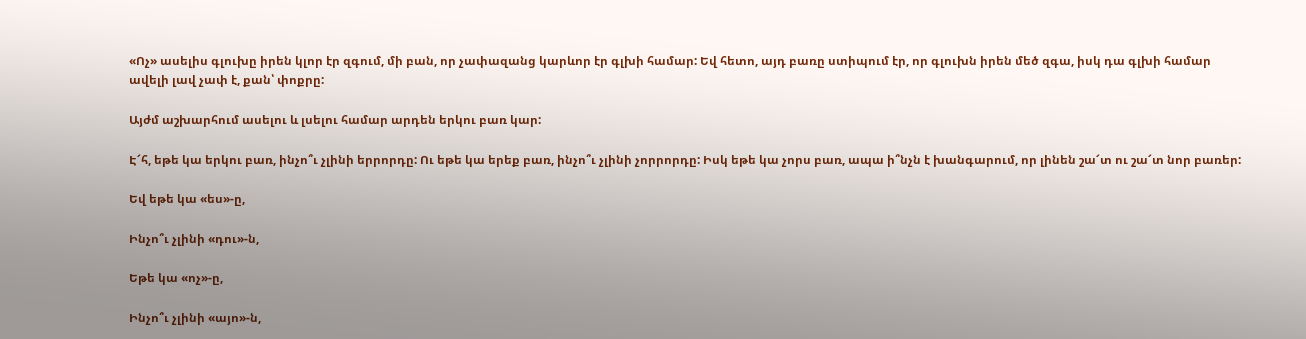«Ոչ» ասելիս գլուխը իրեն կլոր էր զգում, մի բան, որ չափազանց կարևոր էր գլխի համար: Եվ հետո, այդ բառը ստիպում էր, որ գլուխն իրեն մեծ զգա, իսկ դա գլխի համար ավելի լավ չափ է, քան՝ փոքրը:

Այժմ աշխարհում ասելու և լսելու համար արդեն երկու բառ կար:

Է՜հ, եթե կա երկու բառ, ինչո՞ւ չլինի երրորդը: Ու եթե կա երեք բառ, ինչո՞ւ չլինի չորրորդը: Իսկ եթե կա չորս բառ, ապա ի՞նչն է խանգարում, որ լինեն շա՜տ ու շա՜տ նոր բառեր:

Եվ եթե կա «ես»-ը,

Ինչո՞ւ չլինի «դու»-ն,

Եթե կա «ոչ»-ը,

Ինչո՞ւ չլինի «այո»-ն,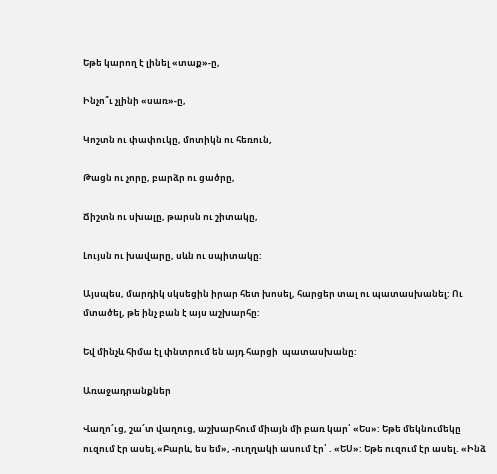Եթե կարող է լինել «տաք»-ը,

Ինչո՞ւ չլինի «սառ»-ը,

Կոշտն ու փափուկը, մոտիկն ու հեռուն,

Թացն ու չորը, բարձր ու ցածրը,

Ճիշտն ու սխալը, թարսն ու շիտակը,

Լույսն ու խավարը, սևն ու սպիտակը:

Այսպես, մարդիկ սկսեցին իրար հետ խոսել, հարցեր տալ ու պատասխանել: Ու մտածել, թե ինչ բան է այս աշխարհը:

Եվ մինչև հիմա էլ փնտրում են այդ հարցի  պատասխանը:

Առաջադրանքներ

Վաղո՜ւց, շա՜տ վաղուց, աշխարհում միայն մի բառ կար՝ «Ես»: Եթե մեկնումեկը ուզում էր ասել.«Բարև, ես եմ», -ուղղակի ասում էր՝ . «ԵՍ»: Եթե ուզում էր ասել. «Ինձ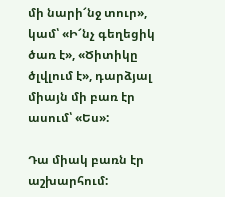մի նարի՜նջ տուր», կամ՝ «Ի՜նչ գեղեցիկ ծառ է», «Ծիտիկը ծլվլում է», դարձյալ միայն մի բառ էր ասում՝ «Ես»:

Դա միակ բառն էր աշխարհում: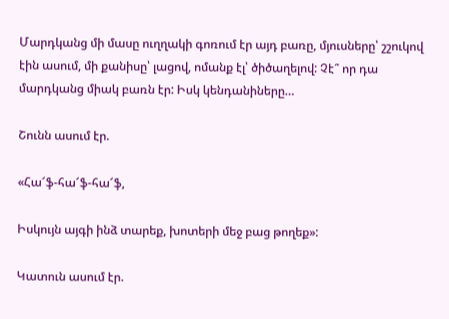Մարդկանց մի մասը ուղղակի գոռում էր այդ բառը, մյուսները՝ շշուկով էին ասում, մի քանիսը՝ լացով, ոմանք էլ՝ ծիծաղելով: Չէ՞ որ դա մարդկանց միակ բառն էր: Իսկ կենդանիները…

Շունն ասում էր.

«Հա՜ֆ-հա՜ֆ-հա՜ֆ,

Իսկույն այգի ինձ տարեք, խոտերի մեջ բաց թողեք»:

Կատուն ասում էր.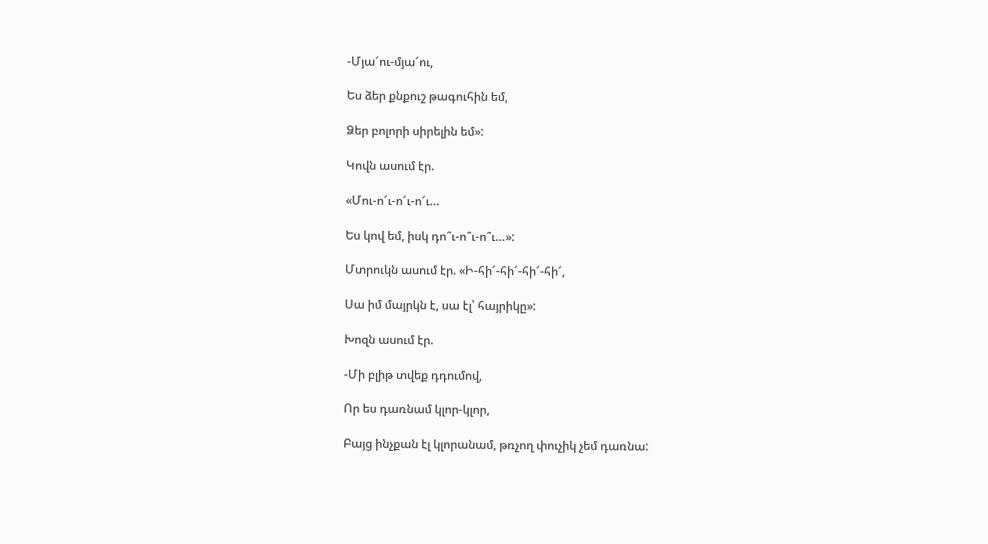-Մյա՜ու-մյա՜ու,

Ես ձեր քնքուշ թագուհին եմ,

Ձեր բոլորի սիրելին եմ»:

Կովն ասում էր.

«Մու-ո՜ւ-ո՜ւ-ո՜ւ…

Ես կով եմ, իսկ դո՞ւ-ո՞ւ-ո՞ւ…»:

Մտրուկն ասում էր. «Ի-հի՜-հի՜-հի՜-հի՜,

Սա իմ մայրկն է, սա էլ՝ հայրիկը»:

Խոզն ասում էր.

-Մի բլիթ տվեք դդումով,

Որ ես դառնամ կլոր-կլոր,

Բայց ինչքան էլ կլորանամ, թռչող փուչիկ չեմ դառնա: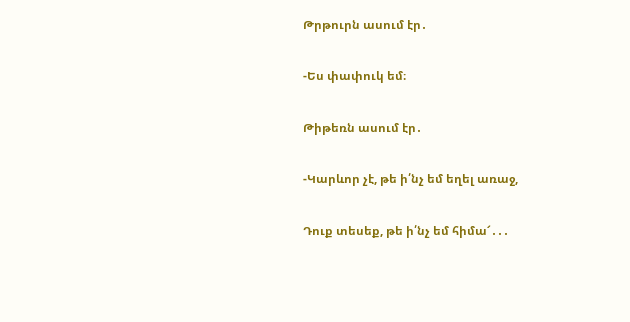Թրթուրն ասում էր․

-Ես փափուկ եմ։

Թիթեռն ասում էր․

-Կարևոր չէ, թե ի՛նչ եմ եղել առաջ,

Դուք տեսեք, թե ի՛նչ եմ հիմա՜․․․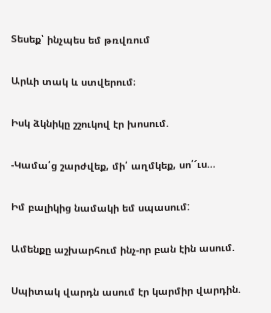Տեսեք՝ ինչպես եմ թռվռում

Արևի տակ և ստվերում։

Իսկ ձկնիկը շշուկով էր խոսում.

-Կամա՛ց շարժվեք, մի՛ աղմկեք, սո՛՜ւս…

Իմ բալիկից նամակի եմ սպասում:

Ամենքը աշխարհում ինչ-որ բան էին ասում.

Սպիտակ վարդն ասում էր կարմիր վարդին.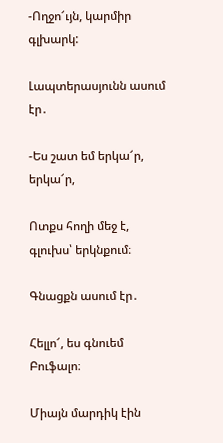-Ողջո՜ւյն, կարմիր գլխարկ:

Լապտերասյունն ասում էր․

-Ես շատ եմ երկա՜ր, երկա՜ր,

Ոտքս հողի մեջ է, գլուխս՝ երկնքում։

Գնացքն ասում էր․

Հելլո՜, ես գնուեմ Բուֆալո։

Միայն մարդիկ էին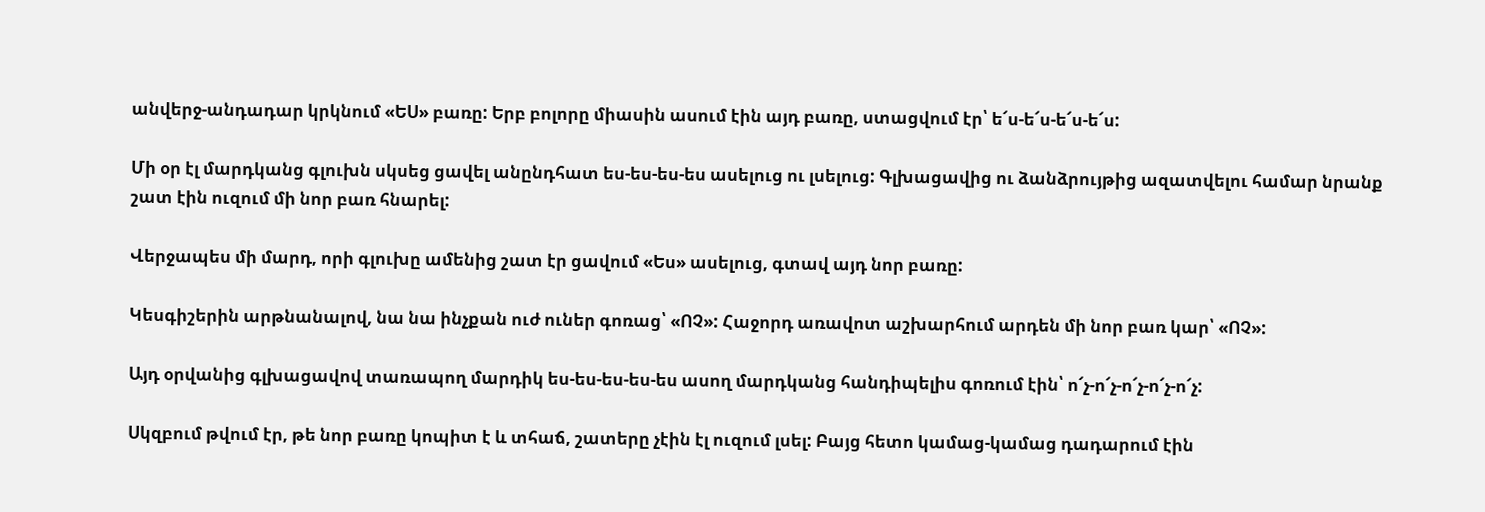անվերջ-անդադար կրկնում «ԵՍ» բառը: Երբ բոլորը միասին ասում էին այդ բառը, ստացվում էր՝ ե՜ս-ե՜ս-ե՜ս-ե՜ս:

Մի օր էլ մարդկանց գլուխն սկսեց ցավել անընդհատ ես-ես-ես-ես ասելուց ու լսելուց: Գլխացավից ու ձանձրույթից ազատվելու համար նրանք շատ էին ուզում մի նոր բառ հնարել:

Վերջապես մի մարդ, որի գլուխը ամենից շատ էր ցավում «Ես» ասելուց, գտավ այդ նոր բառը:

Կեսգիշերին արթնանալով, նա նա ինչքան ուժ ուներ գոռաց՝ «ՈՉ»: Հաջորդ առավոտ աշխարհում արդեն մի նոր բառ կար՝ «ՈՉ»:

Այդ օրվանից գլխացավով տառապող մարդիկ ես-ես-ես-ես-ես ասող մարդկանց հանդիպելիս գոռում էին՝ ո՜չ-ո՜չ-ո՜չ-ո՜չ-ո՜չ:

Սկզբում թվում էր, թե նոր բառը կոպիտ է և տհաճ, շատերը չէին էլ ուզում լսել: Բայց հետո կամաց-կամաց դադարում էին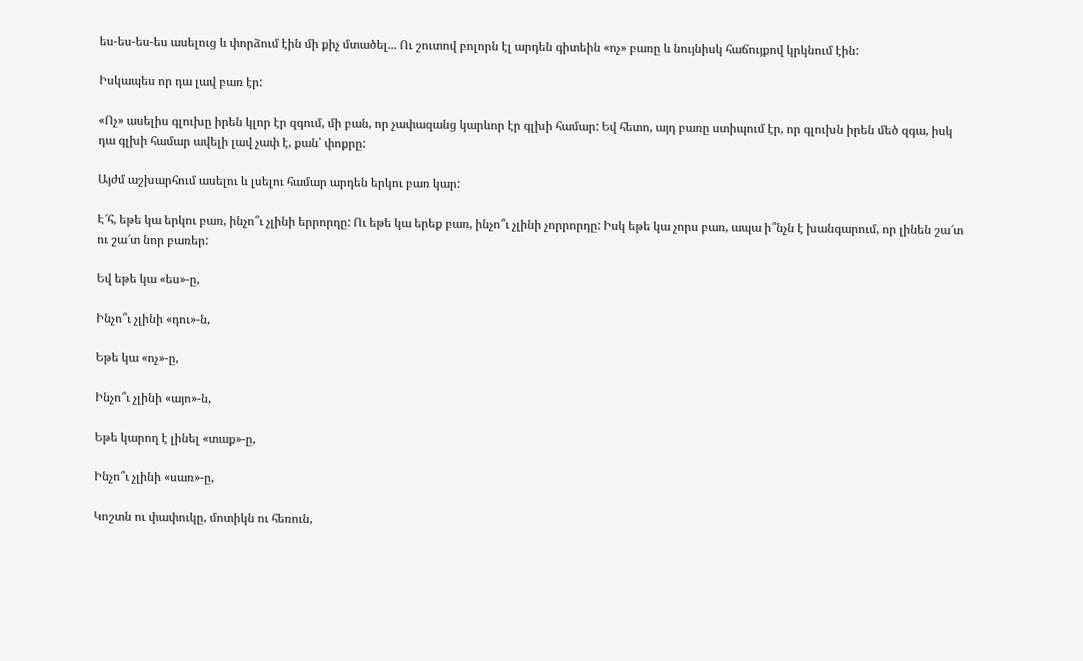ես-ես-ես-ես ասելուց և փորձում էին մի քիչ մտածել... Ու շուտով բոլորն էլ արդեն գիտեին «ոչ» բառը և նույնիսկ հաճույքով կրկնում էին:

Իսկապես որ դա լավ բառ էր:

«Ոչ» ասելիս գլուխը իրեն կլոր էր զգում, մի բան, որ չափազանց կարևոր էր գլխի համար: Եվ հետո, այդ բառը ստիպում էր, որ գլուխն իրեն մեծ զգա, իսկ դա գլխի համար ավելի լավ չափ է, քան՝ փոքրը:

Այժմ աշխարհում ասելու և լսելու համար արդեն երկու բառ կար:

Է՜հ, եթե կա երկու բառ, ինչո՞ւ չլինի երրորդը: Ու եթե կա երեք բառ, ինչո՞ւ չլինի չորրորդը: Իսկ եթե կա չորս բառ, ապա ի՞նչն է խանգարում, որ լինեն շա՜տ ու շա՜տ նոր բառեր:

Եվ եթե կա «ես»-ը,

Ինչո՞ւ չլինի «դու»-ն,

Եթե կա «ոչ»-ը,

Ինչո՞ւ չլինի «այո»-ն,

Եթե կարող է լինել «տաք»-ը,

Ինչո՞ւ չլինի «սառ»-ը,

Կոշտն ու փափուկը, մոտիկն ու հեռուն,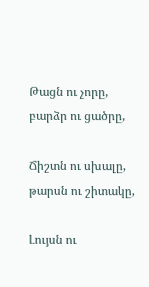Թացն ու չորը, բարձր ու ցածրը,

Ճիշտն ու սխալը, թարսն ու շիտակը,

Լույսն ու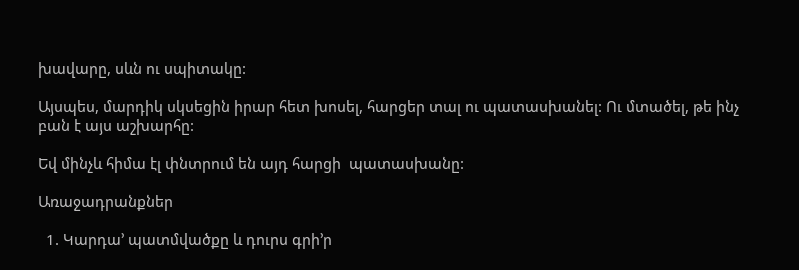խավարը, սևն ու սպիտակը:

Այսպես, մարդիկ սկսեցին իրար հետ խոսել, հարցեր տալ ու պատասխանել: Ու մտածել, թե ինչ բան է այս աշխարհը:

Եվ մինչև հիմա էլ փնտրում են այդ հարցի  պատասխանը:

Առաջադրանքներ

  1. Կարդա’ պատմվածքը և դուրս գրի’ր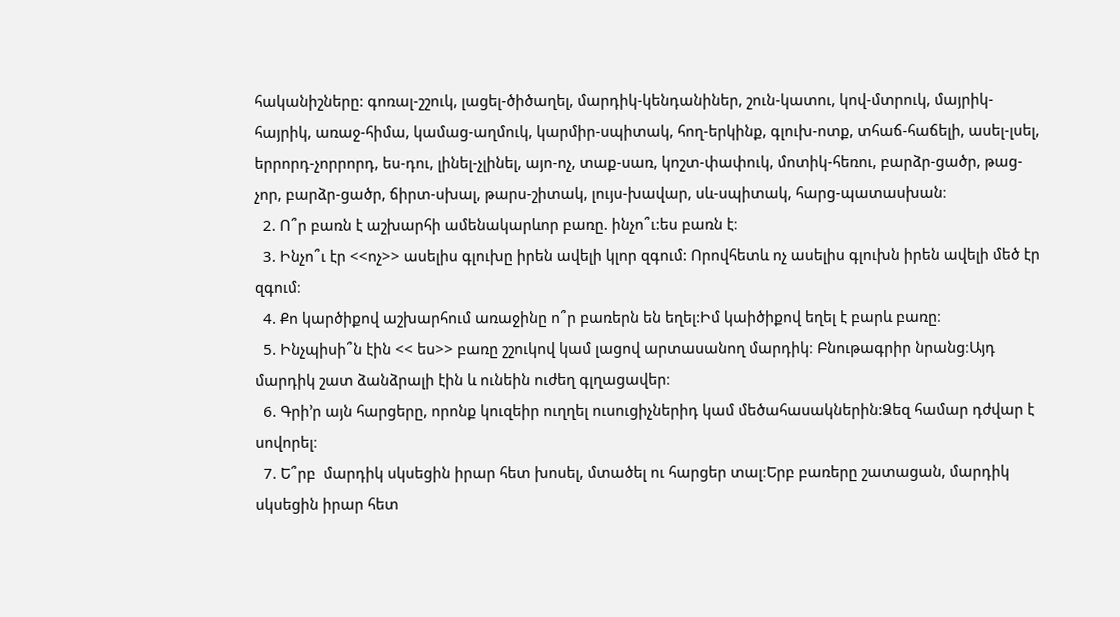հականիշները: գոռալ-շշուկ, լացել-ծիծաղել, մարդիկ-կենդանիներ, շուն-կատու, կով-մտրուկ, մայրիկ-հայրիկ, առաջ-հիմա, կամաց-աղմուկ, կարմիր-սպիտակ, հող-երկինք, գլուխ-ոտք, տհաճ-հաճելի, ասել-լսել, երրորդ-չորրորդ, ես-դու, լինել-չլինել, այո-ոչ, տաք-սառ, կոշտ-փափուկ, մոտիկ-հեռու, բարձր-ցածր, թաց-չոր, բարձր-ցածր, ճիրտ-սխալ, թարս-շիտակ, լույս-խավար, սև-սպիտակ, հարց-պատասխան։
  2. Ո՞ր բառն է աշխարհի ամենակարևոր բառը. ինչո՞ւ:ես բառն է։
  3. Ինչո՞ւ էր <<ոչ>> ասելիս գլուխը իրեն ավելի կլոր զգում: Որովհետև ոչ ասելիս գլուխն իրեն ավելի մեծ էր զգում։
  4. Քո կարծիքով աշխարհում առաջինը ո՞ր բառերն են եղել:Իմ կաիծիքով եղել է բարև բառը։
  5. Ինչպիսի՞ն էին << ես>> բառը շշուկով կամ լացով արտասանող մարդիկ։ Բնութագրիր նրանց։Այդ մարդիկ շատ ձանձրալի էին և ունեին ուժեղ գլղացավեր։
  6. Գրի’ր այն հարցերը, որոնք կուզեիր ուղղել ուսուցիչներիդ կամ մեծահասակներին:Ձեզ համար դժվար է սովորել։
  7. Ե՞րբ  մարդիկ սկսեցին իրար հետ խոսել, մտածել ու հարցեր տալ։Երբ բառերը շատացան, մարդիկ սկսեցին իրար հետ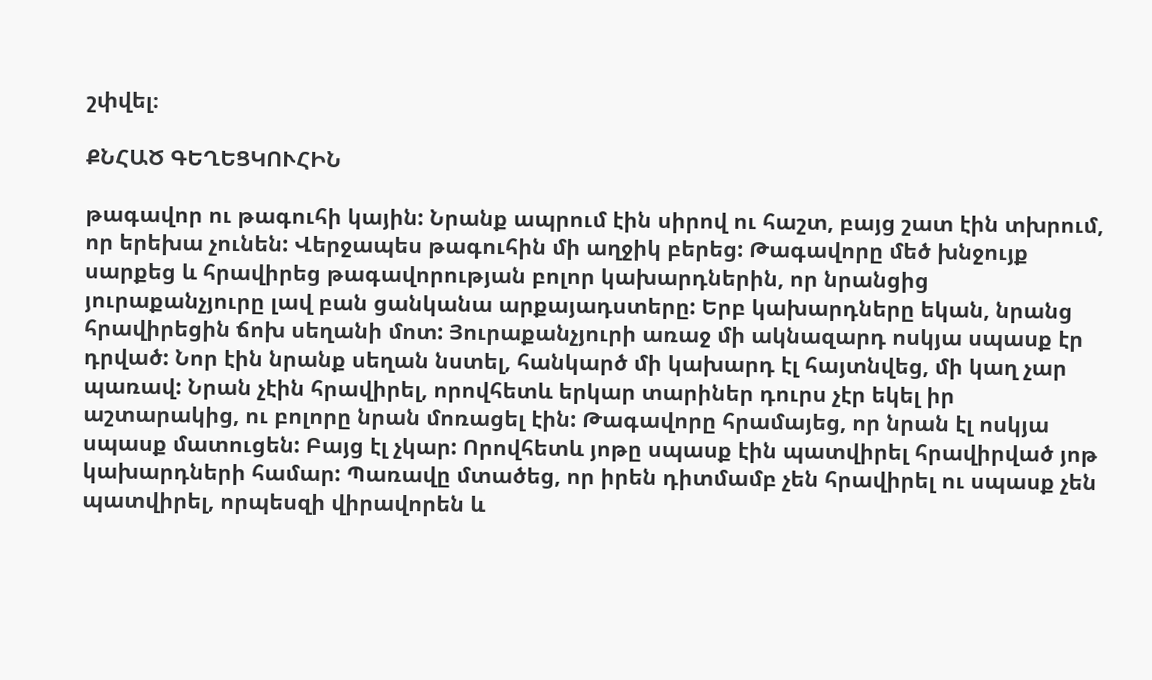շփվել։

ՔՆՀԱԾ ԳԵՂԵՑԿՈՒՀԻՆ

թագավոր ու թագուհի կային: Նրանք ապրում էին սիրով ու հաշտ, բայց շատ էին տխրում, որ երեխա չունեն: Վերջապես թագուհին մի աղջիկ բերեց: Թագավորը մեծ խնջույք սարքեց և հրավիրեց թագավորության բոլոր կախարդներին, որ նրանցից յուրաքանչյուրը լավ բան ցանկանա արքայադստերը: Երբ կախարդները եկան, նրանց հրավիրեցին ճոխ սեղանի մոտ: Յուրաքանչյուրի առաջ մի ակնազարդ ոսկյա սպասք էր դրված: Նոր էին նրանք սեղան նստել, հանկարծ մի կախարդ էլ հայտնվեց, մի կաղ չար պառավ: Նրան չէին հրավիրել, որովհետև երկար տարիներ դուրս չէր եկել իր աշտարակից, ու բոլորը նրան մոռացել էին: Թագավորը հրամայեց, որ նրան էլ ոսկյա սպասք մատուցեն: Բայց էլ չկար: Որովհետև յոթը սպասք էին պատվիրել հրավիրված յոթ կախարդների համար: Պառավը մտածեց, որ իրեն դիտմամբ չեն հրավիրել ու սպասք չեն պատվիրել, որպեսզի վիրավորեն և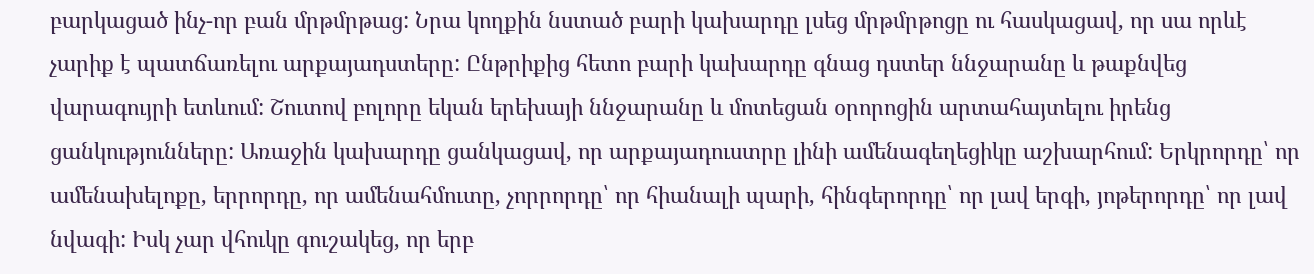բարկացած ինչ-որ բան մրթմրթաց: Նրա կողքին նստած բարի կախարդը լսեց մրթմրթոցը ու հասկացավ, որ սա որևէ չարիք է պատճառելու արքայադստերը: Ընթրիքից հետո բարի կախարդը գնաց դստեր ննջարանը և թաքնվեց վարագույրի ետևում: Շուտով բոլորը եկան երեխայի ննջարանը և մոտեցան օրորոցին արտահայտելու իրենց ցանկությունները: Առաջին կախարդը ցանկացավ, որ արքայադուստրը լինի ամենագեղեցիկը աշխարհում: Երկրորդը՝ որ ամենախելոքը, երրորդը, որ ամենահմուտը, չորրորդը՝ որ հիանալի պարի, հինգերորդը՝ որ լավ երգի, յոթերորդը՝ որ լավ նվագի: Իսկ չար վհուկը գուշակեց, որ երբ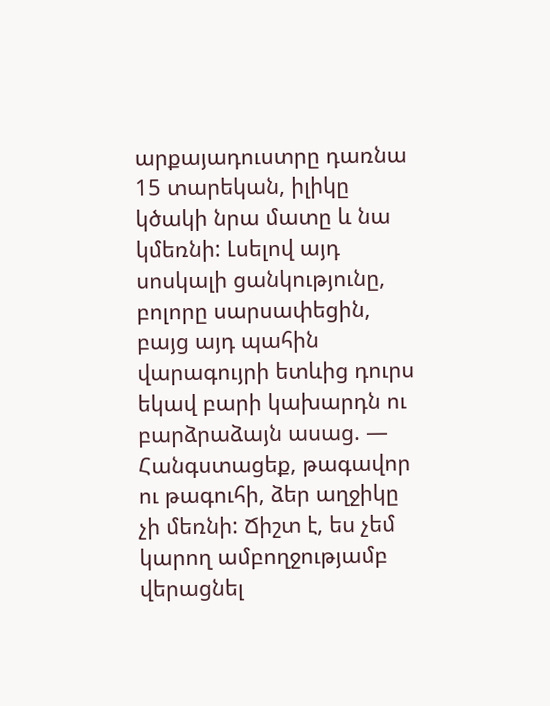արքայադուստրը դառնա 15 տարեկան, իլիկը կծակի նրա մատը և նա կմեռնի: Լսելով այդ սոսկալի ցանկությունը, բոլորը սարսափեցին, բայց այդ պահին վարագույրի ետևից դուրս եկավ բարի կախարդն ու բարձրաձայն ասաց. — Հանգստացեք, թագավոր ու թագուհի, ձեր աղջիկը չի մեռնի: Ճիշտ է, ես չեմ կարող ամբողջությամբ վերացնել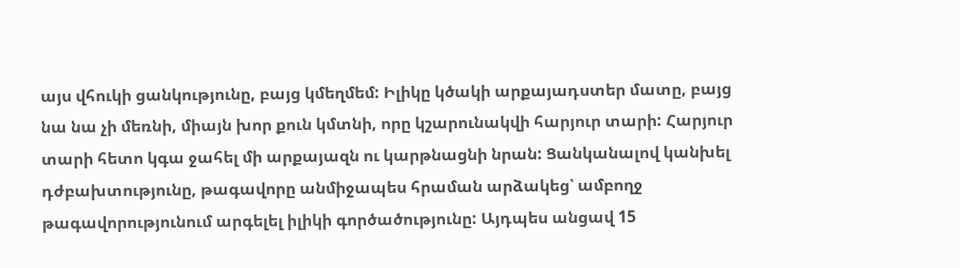այս վհուկի ցանկությունը, բայց կմեղմեմ: Իլիկը կծակի արքայադստեր մատը, բայց նա նա չի մեռնի, միայն խոր քուն կմտնի, որը կշարունակվի հարյուր տարի: Հարյուր տարի հետո կգա ջահել մի արքայազն ու կարթնացնի նրան: Ցանկանալով կանխել դժբախտությունը, թագավորը անմիջապես հրաման արձակեց՝ ամբողջ թագավորությունում արգելել իլիկի գործածությունը: Այդպես անցավ 15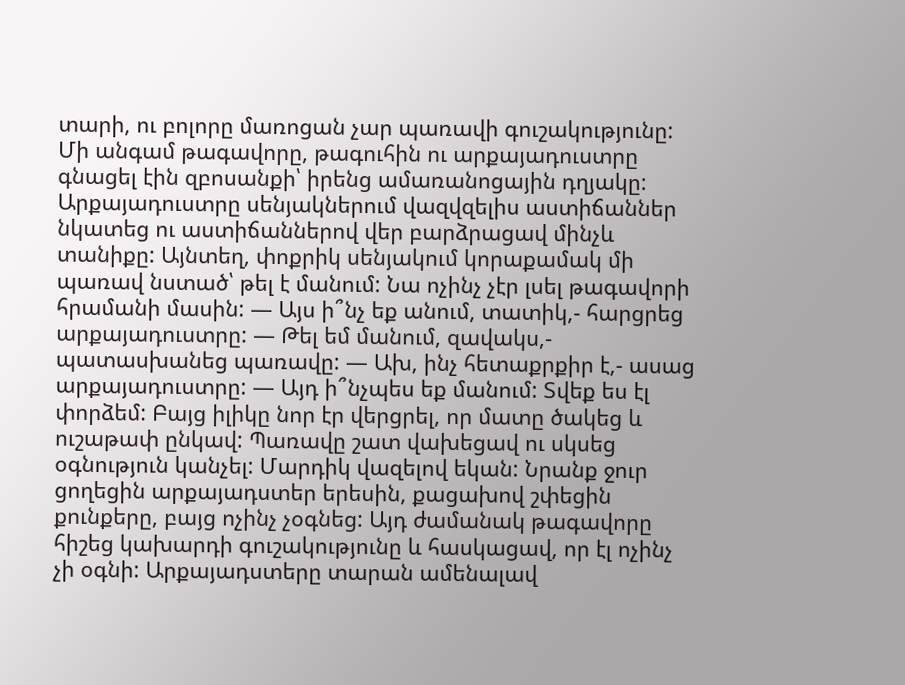տարի, ու բոլորը մառոցան չար պառավի գուշակությունը: Մի անգամ թագավորը, թագուհին ու արքայադուստրը գնացել էին զբոսանքի՝ իրենց ամառանոցային դղյակը: Արքայադուստրը սենյակներում վազվզելիս աստիճաններ նկատեց ու աստիճաններով վեր բարձրացավ մինչև տանիքը: Այնտեղ, փոքրիկ սենյակում կորաքամակ մի պառավ նստած՝ թել է մանում: Նա ոչինչ չէր լսել թագավորի հրամանի մասին: — Այս ի՞նչ եք անում, տատիկ,- հարցրեց արքայադուստրը: — Թել եմ մանում, զավակս,- պատասխանեց պառավը: — Ախ, ինչ հետաքրքիր է,- ասաց արքայադուստրը: — Այդ ի՞նչպես եք մանում: Տվեք ես էլ փորձեմ: Բայց իլիկը նոր էր վերցրել, որ մատը ծակեց և ուշաթափ ընկավ: Պառավը շատ վախեցավ ու սկսեց օգնություն կանչել: Մարդիկ վազելով եկան: Նրանք ջուր ցողեցին արքայադստեր երեսին, քացախով շփեցին քունքերը, բայց ոչինչ չօգնեց: Այդ ժամանակ թագավորը հիշեց կախարդի գուշակությունը և հասկացավ, որ էլ ոչինչ չի օգնի: Արքայադստերը տարան ամենալավ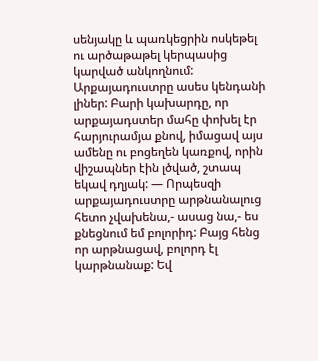սենյակը և պառկեցրին ոսկեթել ու արծաթաթել կերպասից կարված անկողնում: Արքայադուստրը ասես կենդանի լիներ: Բարի կախարդը, որ արքայադստեր մահը փոխել էր հարյուրամյա քնով, իմացավ այս ամենը ու բոցեղեն կառքով, որին վիշապներ էին լծված, շտապ եկավ դղյակ: — Որպեսզի արքայադուստրը արթնանալուց հետո չվախենա,- ասաց նա,- ես քնեցնում եմ բոլորիդ: Բայց հենց որ արթնացավ, բոլորդ էլ կարթնանաք: Եվ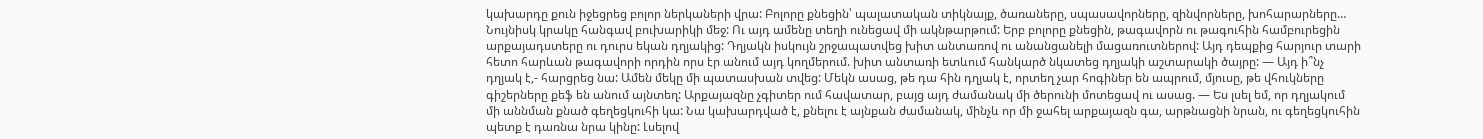կախարդը քուն իջեցրեց բոլոր ներկաների վրա: Բոլորը քնեցին՝ պալատական տիկնայք, ծառաները, սպասավորները, զինվորները, խոհարարները… Նույնիսկ կրակը հանգավ բուխարիկի մեջ: Ու այդ ամենը տեղի ունեցավ մի ակնթարթում: Երբ բոլորը քնեցին, թագավորն ու թագուհին համբուրեցին արքայադստերը ու դուրս եկան դղյակից: Դղյակն իսկույն շրջապատվեց խիտ անտառով ու անանցանելի մացառուտներով: Այդ դեպքից հարյուր տարի հետո հարևան թագավորի որդին որս էր անում այդ կողմերում. խիտ անտառի ետևում հանկարծ նկատեց դղյակի աշտարակի ծայրը: — Այդ ի՞նչ դղյակ է,- հարցրեց նա: Ամեն մեկը մի պատասխան տվեց: Մեկն ասաց, թե դա հին դղյակ է, որտեղ չար հոգիներ են ապրում, մյուսը, թե վհուկները գիշերները քեֆ են անում այնտեղ: Արքայազնը չգիտեր ում հավատար, բայց այդ ժամանակ մի ծերունի մոտեցավ ու ասաց. — Ես լսել եմ, որ դղյակում մի աննման քնած գեղեցկուհի կա: Նա կախարդված է, քնելու է այնքան ժամանակ, մինչև որ մի ջահել արքայազն գա, արթնացնի նրան, ու գեղեցկուհին պետք է դառնա նրա կինը: Լսելով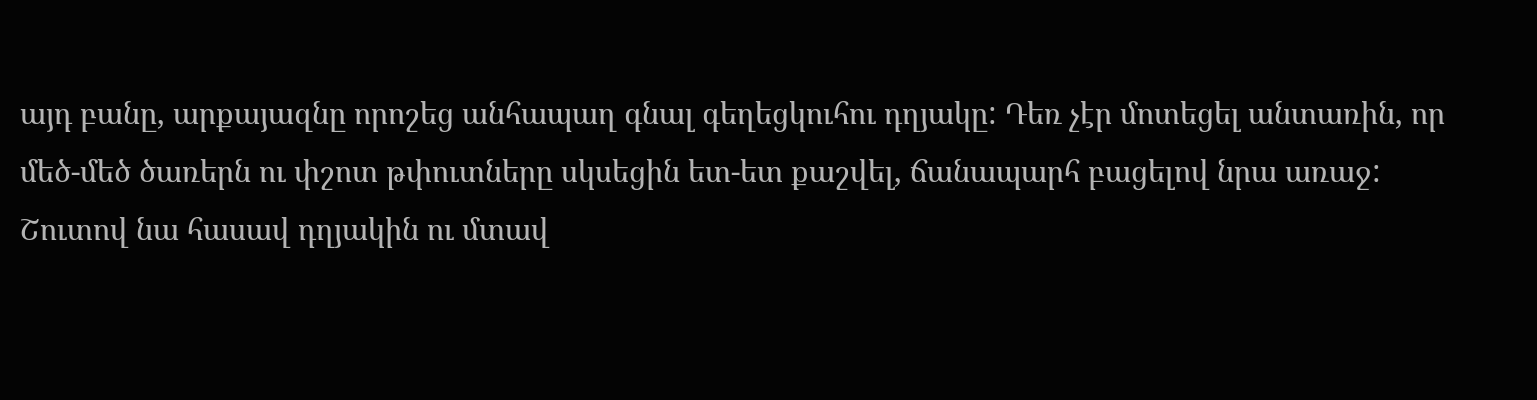այդ բանը, արքայազնը որոշեց անհապաղ գնալ գեղեցկուհու դղյակը: Դեռ չէր մոտեցել անտառին, որ մեծ-մեծ ծառերն ու փշոտ թփուտները սկսեցին ետ-ետ քաշվել, ճանապարհ բացելով նրա առաջ: Շուտով նա հասավ դղյակին ու մտավ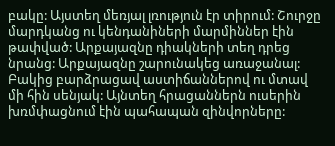բակը: Այստեղ մեռյալ լռություն էր տիրում: Շուրջը մարդկանց ու կենդանիների մարմիններ էին թափված: Արքայազնը դիակների տեղ դրեց նրանց: Արքայազնը շարունակեց առաջանալ: Բակից բարձրացավ աստիճաններով ու մտավ մի հին սենյակ: Այնտեղ հրացաններն ուսերին խռմփացնում էին պահապան զինվորները: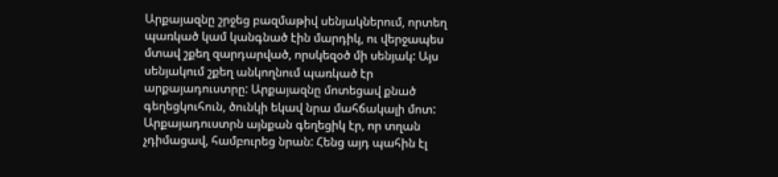Արքայազնը շրջեց բազմաթիվ սենյակներում, որտեղ պառկած կամ կանգնած էին մարդիկ, ու վերջապես մտավ շքեղ զարդարված, որսկեզօծ մի սենյակ: Այս սենյակում շքեղ անկողնում պառկած էր արքայադուստրը: Արքայազնը մոտեցավ քնած գեղեցկուհուն, ծունկի եկավ նրա մահճակալի մոտ: Արքայադուստրն այնքան գեղեցիկ էր, որ տղան չդիմացավ, համբուրեց նրան: Հենց այդ պահին էլ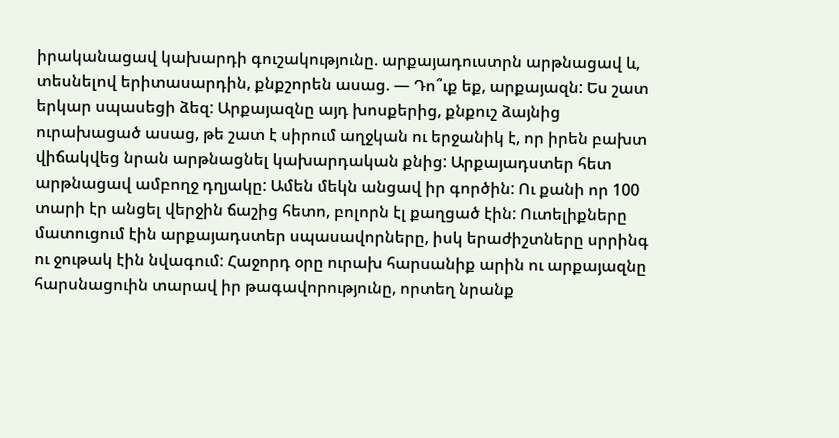իրականացավ կախարդի գուշակությունը. արքայադուստրն արթնացավ և, տեսնելով երիտասարդին, քնքշորեն ասաց. — Դո՞ւք եք, արքայազն: Ես շատ երկար սպասեցի ձեզ: Արքայազնը այդ խոսքերից, քնքուշ ձայնից ուրախացած ասաց, թե շատ է սիրում աղջկան ու երջանիկ է, որ իրեն բախտ վիճակվեց նրան արթնացնել կախարդական քնից: Արքայադստեր հետ արթնացավ ամբողջ դղյակը: Ամեն մեկն անցավ իր գործին: Ու քանի որ 100 տարի էր անցել վերջին ճաշից հետո, բոլորն էլ քաղցած էին: Ուտելիքները մատուցում էին արքայադստեր սպասավորները, իսկ երաժիշտները սրրինգ ու ջութակ էին նվագում: Հաջորդ օրը ուրախ հարսանիք արին ու արքայազնը հարսնացուին տարավ իր թագավորությունը, որտեղ նրանք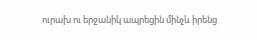ուրախ ու երջանիկ ապրեցին մինչև իրենց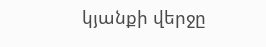կյանքի վերջը